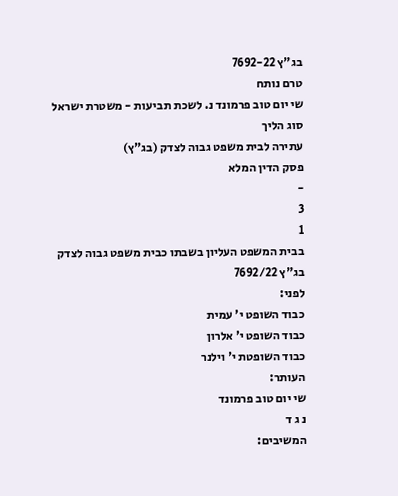בג"ץ 7692-22
טרם נותח
שי יום טוב פרמונד נ. לשכת תביעות - משטרת ישראל
סוג הליך
עתירה לבית משפט גבוה לצדק (בג"ץ)
פסק הדין המלא
-
3
1
בבית המשפט העליון בשבתו כבית משפט גבוה לצדק
בג"ץ 7692/22
לפני:
כבוד השופט י' עמית
כבוד השופט י' אלרון
כבוד השופטת י' וילנר
העותר:
שי יום טוב פרמונד
נ ג ד
המשיבים: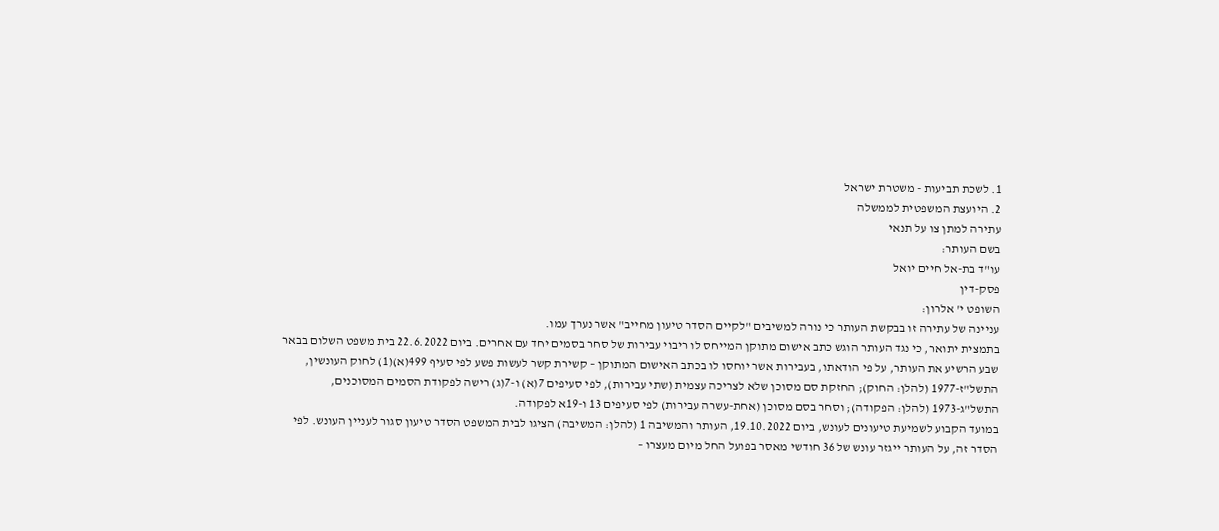1. לשכת תביעות - משטרת ישראל
2. היועצת המשפטית לממשלה
עתירה למתן צו על תנאי
בשם העותר:
עו"ד בת-אל חיים יואל
פסק-דין
השופט י' אלרון:
עניינה של עתירה זו בבקשת העותר כי נורה למשיבים "לקיים הסדר טיעון מחייב" אשר נערך עמו.
בתמצית יתואר, כי נגד העותר הוגש כתב אישום מתוקן המייחס לו ריבוי עבירות של סחר בסמים יחד עם אחרים. ביום 22.6.2022 בית משפט השלום בבאר שבע הרשיע את העותר, על פי הודאתו, בעבירות אשר יוחסו לו בכתב האישום המתוקן – קשירת קשר לעשות פשע לפי סעיף 499(א)(1) לחוק העונשין, התשל"ז-1977 (להלן: החוק); החזקת סם מסוכן שלא לצריכה עצמית (שתי עבירות), לפי סעיפים 7(א) ו-7(ג) רישה לפקודת הסמים המסוכנים, התשל"ג-1973 (להלן: הפקודה); וסחר בסם מסוכן (אחת-עשרה עבירות) לפי סעיפים 13 ו-19א לפקודה.
במועד הקבוע לשמיעת טיעונים לעונש, ביום 19.10.2022, העותר והמשיבה 1 (להלן: המשיבה) הציגו לבית המשפט הסדר טיעון סגור לעניין העונש. לפי הסדר זה, על העותר ייגזר עונש של 36 חודשי מאסר בפועל החל מיום מעצרו –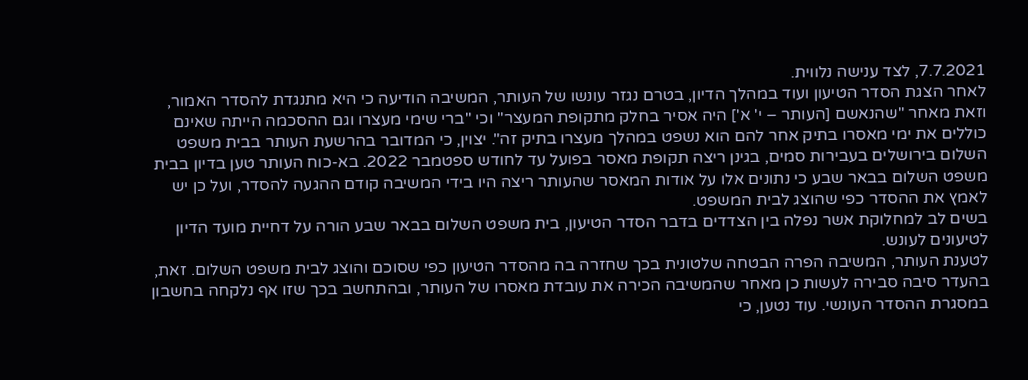7.7.2021, לצד ענישה נלווית.
לאחר הצגת הסדר הטיעון ועוד במהלך הדיון, בטרם נגזר עונשו של העותר, המשיבה הודיעה כי היא מתנגדת להסדר האמור, וזאת מאחר "שהנאשם [העותר – י' א'] היה אסיר בחלק מתקופת המעצר" וכי "ברי שימי מעצרו וגם ההסכמה הייתה שאינם כוללים את ימי מאסרו בתיק אחר להם הוא נשפט במהלך מעצרו בתיק זה". יצוין, כי המדובר בהרשעת העותר בבית משפט השלום בירושלים בעבירות סמים, בגינן ריצה תקופת מאסר בפועל עד לחודש ספטמבר 2022. בא-כוח העותר טען בדיון בבית משפט השלום בבאר שבע כי נתונים אלו על אודות המאסר שהעותר ריצה היו בידי המשיבה קודם ההגעה להסדר, ועל כן יש לאמץ את ההסדר כפי שהוצג לבית המשפט.
בשים לב למחלוקת אשר נפלה בין הצדדים בדבר הסדר הטיעון, בית משפט השלום בבאר שבע הורה על דחיית מועד הדיון לטיעונים לעונש.
לטענת העותר, המשיבה הפרה הבטחה שלטונית בכך שחזרה בה מהסדר הטיעון כפי שסוכם והוצג לבית משפט השלום. זאת, בהעדר סיבה סבירה לעשות כן מאחר שהמשיבה הכירה את עובדת מאסרו של העותר, ובהתחשב בכך שזו אף נלקחה בחשבון במסגרת ההסדר העונשי. עוד נטען, כי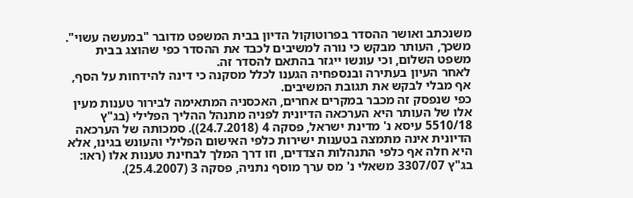משנכתב ואושר ההסדר בפרוטוקול הדיון בבית המשפט מדובר "במעשה עשוי". משכך, העותר מבקש כי נורה למשיבים לכבד את ההסדר כפי שהוצג בבית משפט השלום, וכי עונשו ייגזר בהתאם להסדר זה.
לאחר העיון בעתירה ובנספחיה הגענו לכלל מסקנה כי דינה להידחות על הסף, אף מבלי לבקש את תגובת המשיבים.
כפי שנפסק זה מכבר במקרים אחרים, האכסניה המתאימה לבירור טענות מעין אלו של העותר היא הערכאה הדיונית לפניה מתנהל ההליך הפלילי (בג"ץ 5510/18 עיסא נ' מדינת ישראל, פסקה 4 (24.7.2018)). סמכותה של הערכאה הדיונית אינה מתמצה בטענות ישירות כלפי האישום הפלילי והעונש בגינו, אלא היא חלה אף כלפי התנהלות הצדדים, וזו דרך המלך לבחינת טענות אלו (ראו: בג"ץ 3307/07 משאלי נ' מס ערך מוסף נתניה, פסקה 3 (25.4.2007).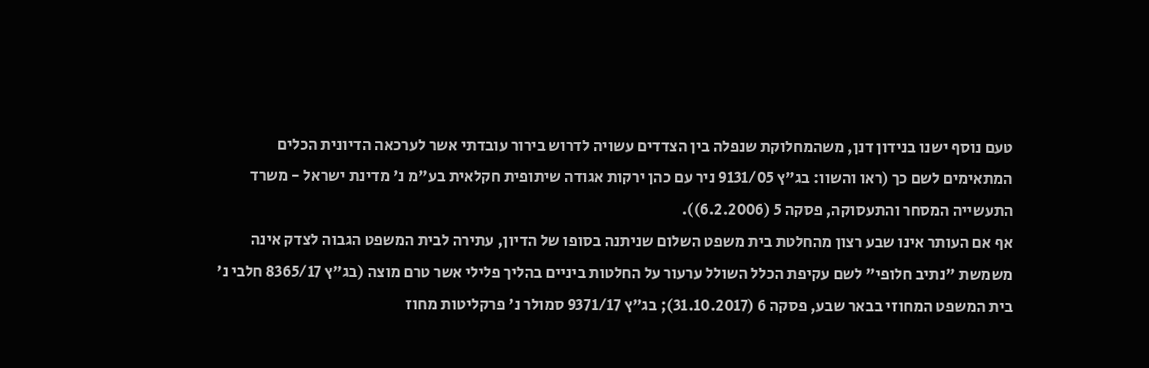טעם נוסף ישנו בנידון דנן, משהמחלוקת שנפלה בין הצדדים עשויה לדרוש בירור עובדתי אשר לערכאה הדיונית הכלים המתאימים לשם כך (ראו והשוו: בג"ץ 9131/05 ניר עם כהן ירקות אגודה שיתופית חקלאית בע"מ נ' מדינת ישראל - משרד התעשייה המסחר והתעסוקה, פסקה 5 (6.2.2006)).
אף אם העותר אינו שבע רצון מהחלטת בית משפט השלום שניתנה בסופו של הדיון, עתירה לבית המשפט הגבוה לצדק אינה משמשת "נתיב חלופי" לשם עקיפת הכלל השולל ערעור על החלטות ביניים בהליך פלילי אשר טרם מוצה (בג"ץ 8365/17 חלבי נ' בית המשפט המחוזי בבאר שבע, פסקה 6 (31.10.2017); בג"ץ 9371/17 סמולר נ' פרקליטות מחוז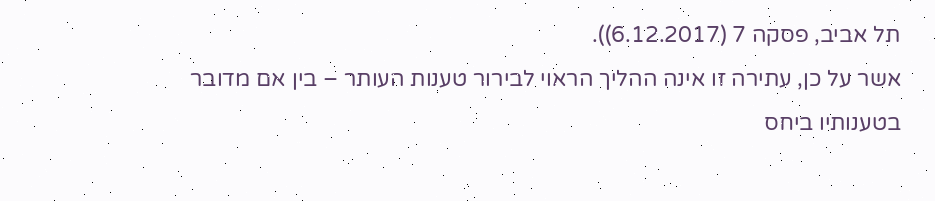תל אביב, פסקה 7 (6.12.2017)).
אשר על כן, עתירה זו אינה ההליך הראוי לבירור טענות העותר – בין אם מדובר בטענותיו ביחס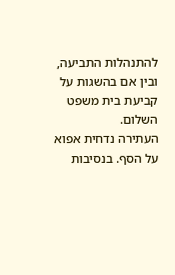להתנהלות התביעה, ובין אם בהשגות על קביעת בית משפט השלום.
העתירה נדחית אפוא על הסף. בנסיבות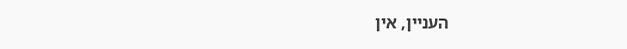העניין, אין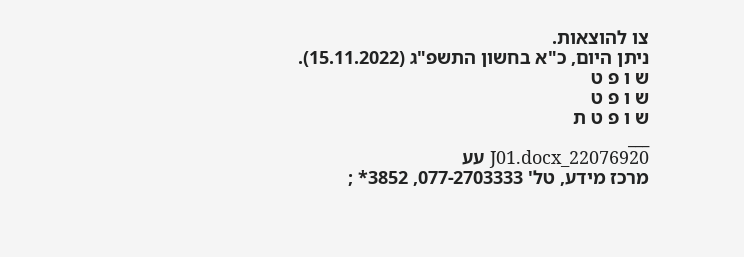צו להוצאות.
ניתן היום, כ"א בחשון התשפ"ג (15.11.2022).
ש ו פ ט
ש ו פ ט
ש ו פ ט ת
___
22076920_J01.docx עע
מרכז מידע, טל' 077-2703333, 3852* ;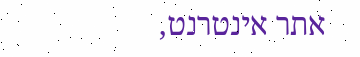אתר אינטרנט,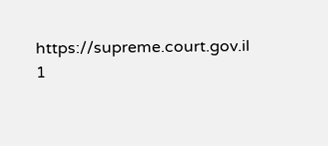https://supreme.court.gov.il
1